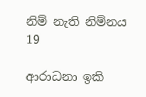නිම් නැති නිම්නය 19

ආරාධනා ඉකි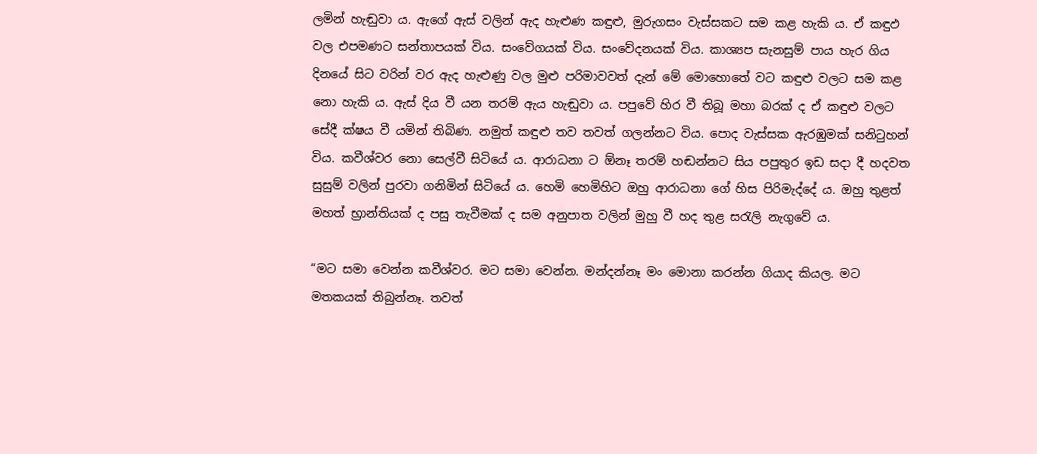ලමින් හැඬුවා ය. ඇගේ ඇස් වලින් ඇද හැළුණ කඳුළු, මුරුගසං වැස්සකට සම කළ හැකි ය. ඒ කඳුඵ වල එපමණට සන්තාපයක් විය. සංවේගයක් විය. සංවේදනයක් විය. කාශ්‍යප සැනසුම් පාය හැර ගිය දිනයේ සිට වරින් වර ඇද හැළුණු වල මුළු පරිමාවවත් දැන් මේ මොහොතේ වට කඳුළු වලට සම කළ නො හැකි ය. ඇස් දිය වී යන තරම් ඇය හැඬුවා ය. පපුවේ හිර වී තිබූ මහා බරක් ද ඒ කඳුළු වලට සේදී ක්ෂය වී යමින් තිබිණ. නමුත් කඳුළු තව තවත් ගලන්නට විය. පොද වැස්සක ඇරඹුමක් සනිටුහන් විය. කවීශ්වර නො සෙල්වී සිටියේ ය. ආරාධනා ට ඕනෑ තරම් හඬන්නට සිය පපුතුර ඉඩ සදා දී හදවත සුසුම් වලින් පුරවා ගනිමින් සිටියේ ය. හෙමි හෙමිහිට ඔහු ආරාධනා ගේ හිස පිරිමැද්දේ ය. ඔහු තුළත් මහත් භ්‍රාන්තියක් ද පසු තැවීමක් ද සම අනුපාත වලින් මුහු වී හද තුළ සරැලි නැගුවේ ය.

“මට සමා වෙන්න කවීශ්වර. මට සමා වෙන්න. මන්දන්නෑ මං මොනා කරන්න ගියාද කියල. මට මතකයක් තිබුන්නෑ. තවත්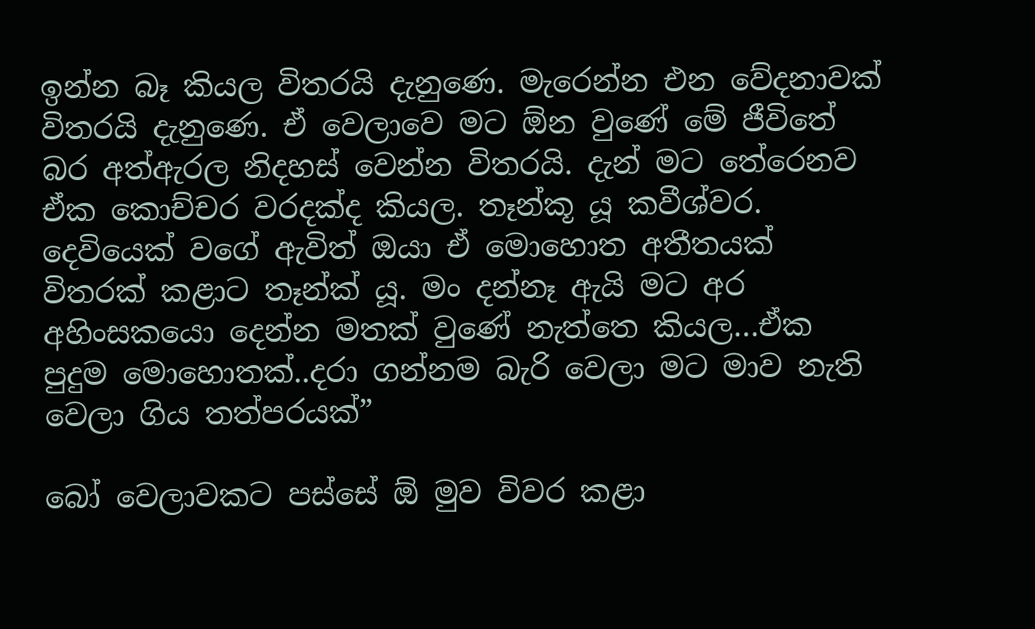ඉන්න බෑ කියල විතරයි දැනුණෙ. මැරෙන්න එන වේදනාවක් විතරයි දැනුණෙ. ඒ වෙලාවෙ මට ඕන වුණේ මේ ජීවිතේ බර අත්ඇරල නිදහස් වෙන්න විතරයි. දැන් මට තේරෙනව ඒක කොච්චර වරදක්ද කියල. තෑන්කූ යූ කවීශ්වර. දෙවියෙක් වගේ ඇවිත් ඔයා ඒ මොහොත අතීතයක් විතරක් කළාට තෑන්ක් යූ. මං දන්නෑ ඇයි මට අර අහිංසකයො දෙන්න මතක් වුණේ නැත්තෙ කියල…ඒක පුදුම මොහොතක්..දරා ගන්නම බැරි වෙලා මට මාව නැති වෙලා ගිය තත්පරයක්”

බෝ වෙලාවකට පස්සේ ඕ මුව විවර කළා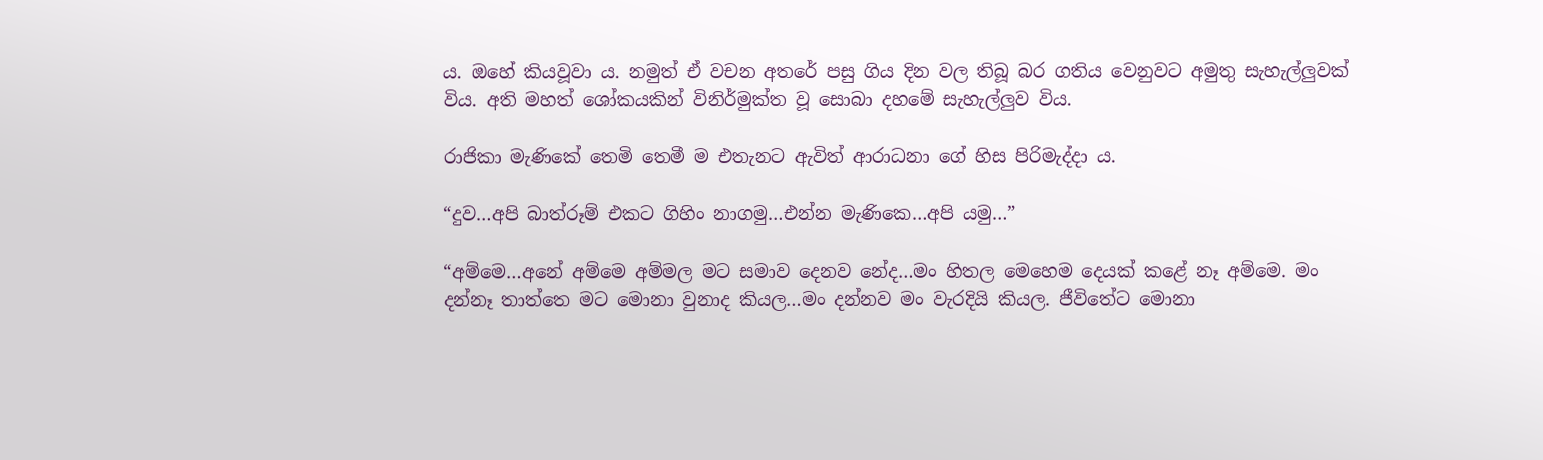ය. ඔහේ කියවූවා ය. නමුත් ඒ වචන අතරේ පසු ගිය දින වල තිබූ බර ගතිය වෙනුවට අමුතු සැහැල්ලුවක් විය. අති මහත් ශෝකයකින් විනිර්මුක්ත වූ සොබා දහමේ සැහැල්ලුව විය.

රාජිකා මැණිකේ තෙමි තෙමී ම එතැනට ඇවිත් ආරාධනා ගේ හිස පිරිමැද්දා ය.

“දුව…අපි බාත්රූම් එකට ගිහිං නාගමු…එන්න මැණිකෙ…අපි යමු…”

“අම්මෙ…අනේ අම්මෙ අම්මල මට සමාව දෙනව නේද…මං හිතල මෙහෙම දෙයක් කළේ නෑ අම්මෙ. මං දන්නෑ තාත්තෙ මට මොනා වුනාද කියල…මං දන්නව මං වැරදියි කියල. ජීවිතේට මොනා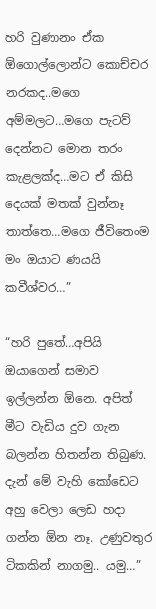හරි වුණානං ඒක ඕගොල්ලොන්ට කොච්චර නරකද..මගෙ අම්මලට…මගෙ පැටව් දෙන්නට මොන තරං කැළලක්ද…මට ඒ කිසි දෙයක් මතක් වුන්නෑ තාත්තෙ…මගෙ ජීවිතෙංම මං ඔයාට ණයයි කවීශ්වර…”

“හරි පුතේ…අපියි ඔයාගෙන් සමාව ඉල්ලන්න ඕනෙ. අපිත් මීට වැඩිය දුව ගැන බලන්න හිතන්න තිබුණ. දැන් මේ වැහි කෝඩෙට අහු වෙලා ලෙඩ හදා ගන්න ඕන නෑ. උණුවතුර ටිකකින් නාගමු.. යමු…”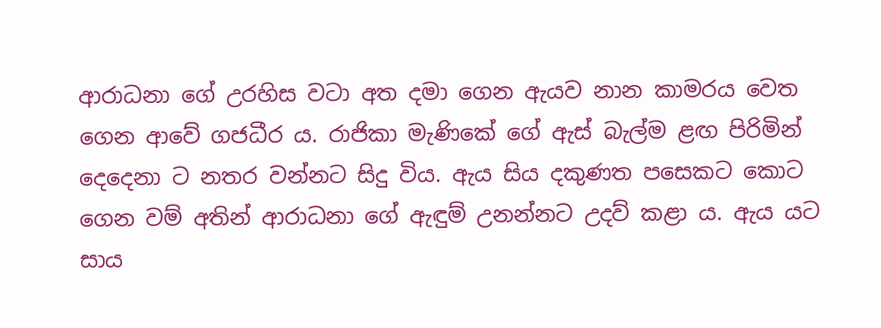ආරාධනා ගේ උරහිස වටා අත දමා ගෙන ඇයව නාන කාමරය වෙත ගෙන ආවේ ගජධීර ය. රාජිකා මැණිකේ ගේ ඇස් බැල්ම ළඟ පිරිමින් දෙදෙනා ට නතර වන්නට සිදු විය. ඇය සිය දකුණත පසෙකට කොට ගෙන වම් අතින් ආරාධනා ගේ ඇඳුම් උනන්නට උදව් කළා ය. ඇය යට සාය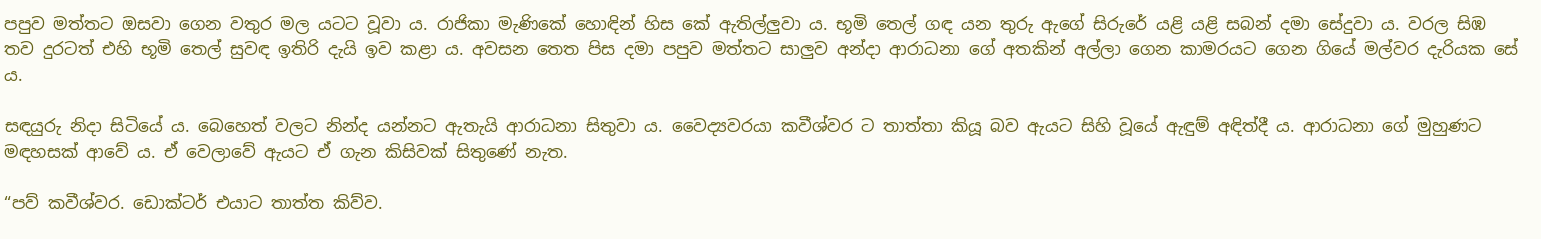පපුව මත්තට ඔසවා ගෙන වතුර මල යටට වූවා ය. රාජිකා මැණිකේ හොඳින් හිස කේ ඇතිල්ලුවා ය. භූමි තෙල් ගඳ යන තුරු ඇගේ සිරුරේ යළි යළි සබන් දමා සේදුවා ය. වරල සිඹ තව දුරටත් එහි භූමි තෙල් සුවඳ ඉතිරි දැයි ඉව කළා ය. අවසන තෙත පිස දමා පපුව මත්තට සාලුව අන්දා ආරාධනා ගේ අතකින් අල්ලා ගෙන කාමරයට ගෙන ගියේ මල්වර දැරියක සේ ය.

සඳයුරු නිදා සිටියේ ය. බෙහෙත් වලට නින්ද යන්නට ඇතැයි ආරාධනා සිතුවා ය. වෛද්‍යවරයා කවීශ්වර ට තාත්තා කියූ බව ඇයට සිහි වූයේ ඇඳුම් අඳිත්දී ය. ආරාධනා ගේ මුහුණට මඳහසක් ආවේ ය. ඒ වෙලාවේ ඇයට ඒ ගැන කිසිවක් සිතුණේ නැත.

“පව් කවීශ්වර. ඩොක්ටර් එයාට තාත්ත කිව්ව.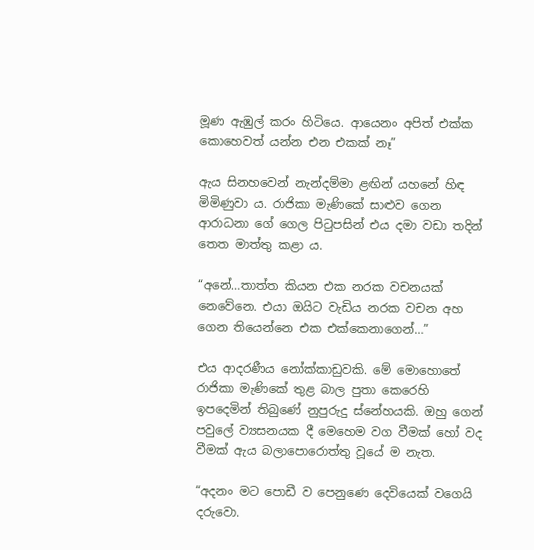මූණ ඇඹුල් කරං හිටියෙ. ආයෙනං අපිත් එක්ක කොහෙවත් යන්න එන එකක් නෑ”

ඇය සිනහවෙන් නැන්දම්මා ළඟින් යහනේ හිඳ මිමිණුවා ය. රාජිකා මැණිකේ සාළුව ගෙන ආරාධනා ගේ ගෙල පිටුපසින් එය දමා වඩා තදින් තෙත මාත්තු කළා ය.

“අනේ…තාත්ත කියන එක නරක වචනයක් නෙවේනෙ. එයා ඔයිට වැඩිය නරක වචන අහ ගෙන තියෙන්නෙ එක එක්කෙනාගෙන්…”

එය ආදරණීය නෝක්කාඩුවකි. මේ මොහොතේ රාජිකා මැණිකේ තුළ බාල පුතා කෙරෙහි ඉපදෙමින් තිබුණේ නුපුරුදු ස්නේහයකි. ඔහු ගෙන් පවුලේ ව්‍යසනයක දී මෙහෙම වග වීමක් හෝ වද වීමක් ඇය බලාපොරොත්තු වූයේ ම නැත.

“අදනං මට පොඩී ව පෙනුණෙ දෙවියෙක් වගෙයි දරුවො.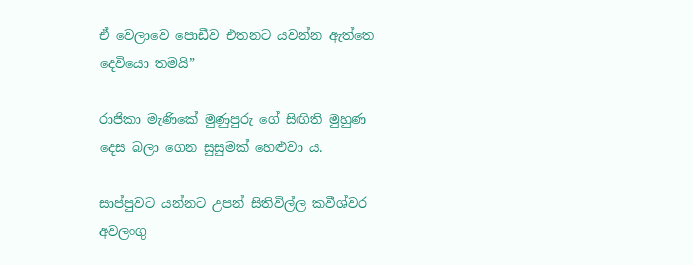ඒ වෙලාවෙ පොඩීව එතනට යවන්න ඇත්තෙ දෙවියො තමයි”

රාජිකා මැණිකේ මුණුපුරු ගේ සිඟිති මුහුණ දෙස බලා ගෙන සුසුමක් හෙළුවා ය.

සාප්පුවට යන්නට උපන් සිතිවිල්ල කවීශ්වර අවලංගු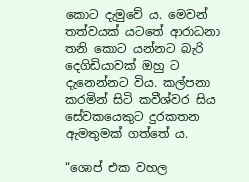කොට දැමුවේ ය. මෙවන් තත්වයක් යටතේ ආරාධනා තනි කොට යන්නට බැරි දෙගිඩියාවක් ඔහු ට දැනෙන්නට විය. කල්පනා කරමින් සිටි කවීශ්වර සිය සේවකයෙකුට දුරකතන ඇමතුමක් ගත්තේ ය.

“ශොප් එක වහල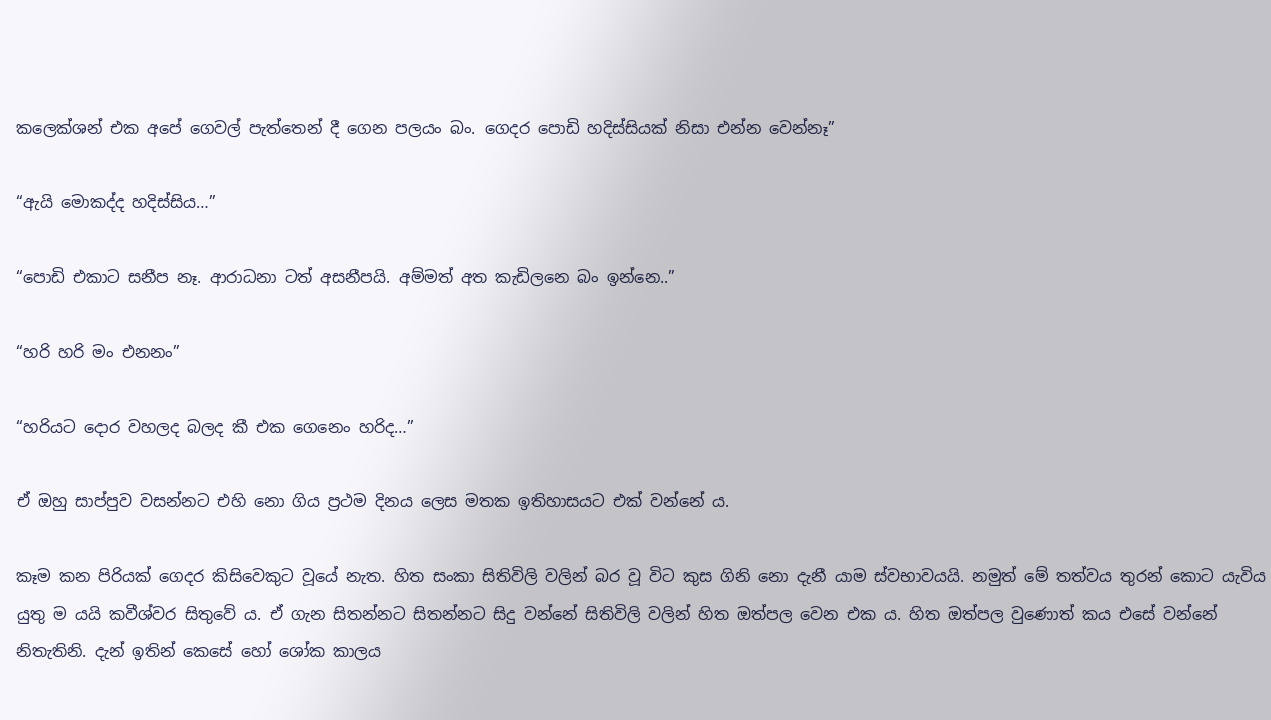කලෙක්ශන් එක අපේ ගෙවල් පැත්තෙන් දී ගෙන පලයං බං. ගෙදර පොඩි හදිස්සියක් නිසා එන්න වෙන්නෑ”

“ඇයි මොකද්ද හදිස්සිය…”

“පොඩි එකාට සනීප නෑ. ආරාධනා ටත් අසනීපයි. අම්මත් අත කැඩිලනෙ බං ඉන්නෙ..”

“හරි හරි මං එනනං”

“හරියට දොර වහලද බලද කී එක ගෙනෙං හරිද…”

ඒ ඔහු සාප්පුව වසන්නට එහි නො ගිය ප්‍රථම දිනය ලෙස මතක ඉතිහාසයට එක් වන්නේ ය.

කෑම කන පිරියක් ගෙදර කිසිවෙකුට වූයේ නැත. හිත සංකා සිතිවිලි වලින් බර වූ විට කුස ගිනි නො දැනී යාම ස්වභාවයයි. නමුත් මේ තත්වය තුරන් කොට යැවිය යුතු ම යයි කවීශ්වර සිතුවේ ය. ඒ ගැන සිතන්නට සිතන්නට සිදු වන්නේ සිතිවිලි වලින් හිත ඔත්පල වෙන එක ය. හිත ඔත්පල වුණොත් කය එසේ වන්නේ නිතැතිනි. දැන් ඉතින් කෙසේ හෝ ශෝක කාලය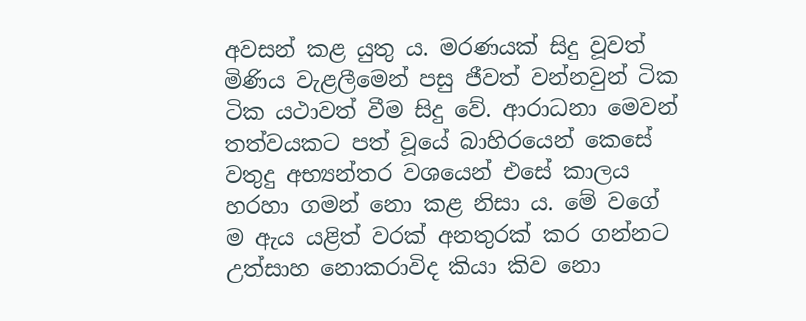අවසන් කළ යුතු ය. මරණයක් සිදු වූවත් මිණිය වැළලීමෙන් පසු ජීවත් වන්නවුන් ටික ටික යථාවත් වීම සිදු වේ. ආරාධනා මෙවන් තත්වයකට පත් වූයේ බාහිරයෙන් කෙසේ වතුදු අභ්‍යන්තර වශයෙන් එසේ කාලය හරහා ගමන් නො කළ නිසා ය. මේ වගේ ම ඇය යළිත් වරක් අනතුරක් කර ගන්නට උත්සාහ නොකරාවිද කියා කිව නො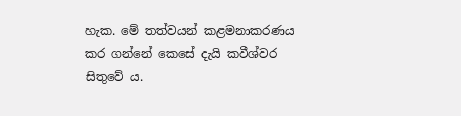හැක. මේ තත්වයන් කළමනාකරණය කර ගන්නේ කෙසේ දැයි කවීශ්වර සිතුවේ ය.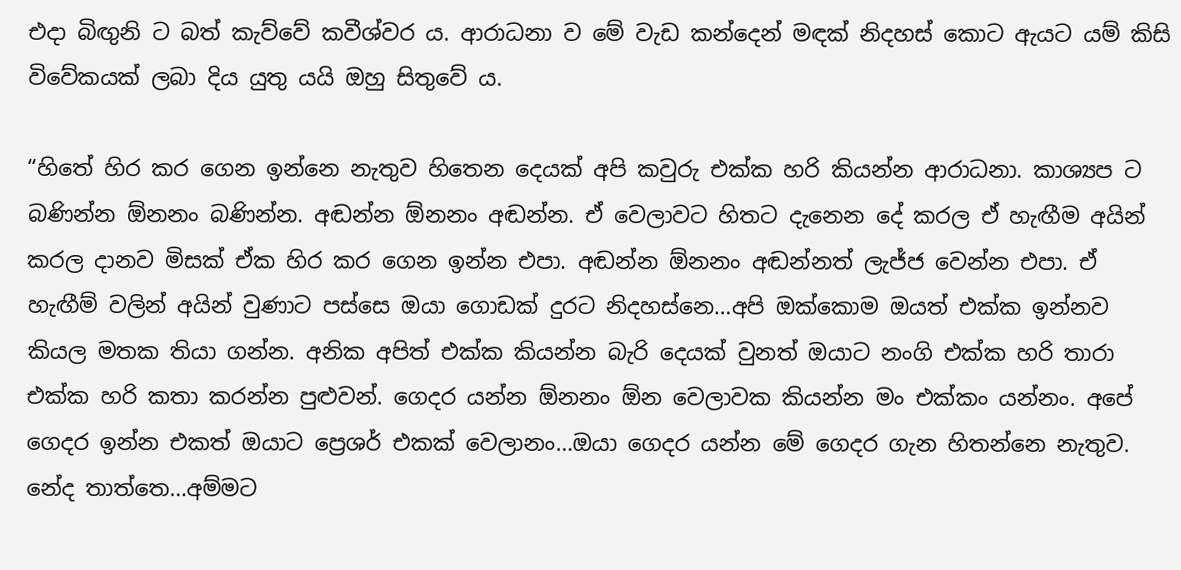එදා බිඟුනි ට බත් කැව්වේ කවීශ්වර ය. ආරාධනා ව මේ වැඩ කන්දෙන් මඳක් නිදහස් කොට ඇයට යම් කිසි විවේකයක් ලබා දිය යුතු යයි ඔහු සිතුවේ ය.

“හිතේ හිර කර ගෙන ඉන්නෙ නැතුව හිතෙන දෙයක් අපි කවුරු එක්ක හරි කියන්න ආරාධනා. කාශ්‍යප ට බණින්න ඕනනං බණින්න. අඬන්න ඕනනං අඬන්න. ඒ වෙලාවට හිතට දැනෙන දේ කරල ඒ හැඟීම අයින් කරල දානව මිසක් ඒක හිර කර ගෙන ඉන්න එපා. අඬන්න ඕනනං අඬන්නත් ලැජ්ජ වෙන්න එපා. ඒ හැඟීම් වලින් අයින් වුණාට පස්සෙ ඔයා ගොඩක් දුරට නිදහස්නෙ…අපි ඔක්කොම ඔයත් එක්ක ඉන්නව කියල මතක තියා ගන්න. අනික අපිත් එක්ක කියන්න බැරි දෙයක් වුනත් ඔයාට නංගි එක්ක හරි තාරා එක්ක හරි කතා කරන්න පුළුවන්. ගෙදර යන්න ඕනනං ඕන වෙලාවක කියන්න මං එක්කං යන්නං. අපේ ගෙදර ඉන්න එකත් ඔයාට ප්‍රෙශර් එකක් වෙලානං…ඔයා ගෙදර යන්න මේ ගෙදර ගැන හිතන්නෙ නැතුව. නේද තාත්තෙ…අම්මට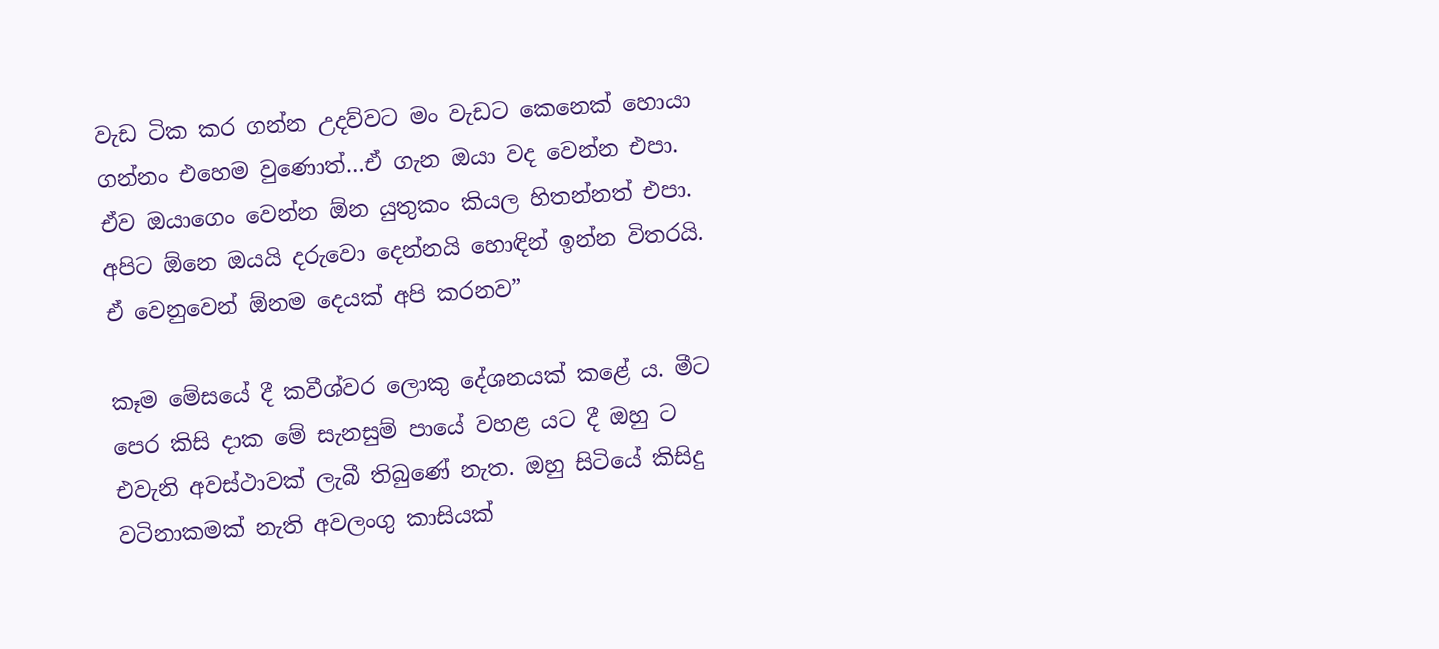වැඩ ටික කර ගන්න උදව්වට මං වැඩට කෙනෙක් හොයා ගන්නං එහෙම වුණොත්…ඒ ගැන ඔයා වද වෙන්න එපා. ඒව ඔයාගෙං වෙන්න ඕන යුතුකං කියල හිතන්නත් එපා. අපිට ඕනෙ ඔයයි දරුවො දෙන්නයි හොඳින් ඉන්න විතරයි. ඒ වෙනුවෙන් ඕනම දෙයක් අපි කරනව”

කෑම මේසයේ දී කවීශ්වර ලොකු දේශනයක් කළේ ය. මීට පෙර කිසි දාක මේ සැනසුම් පායේ වහළ යට දී ඔහු ට එවැනි අවස්ථාවක් ලැබී තිබුණේ නැත. ඔහු සිටියේ කිසිදු වටිනාකමක් නැති අවලංගු කාසියක්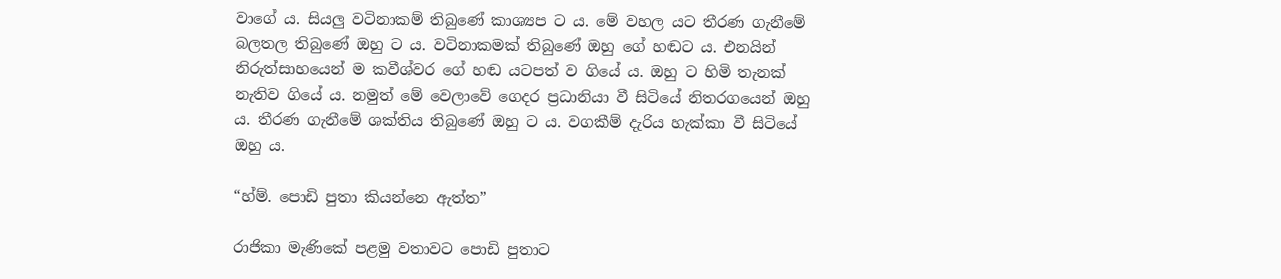වාගේ ය. සියලු වටිනාකම් තිබුණේ කාශ්‍යප ට ය. මේ වහල යට තීරණ ගැනීමේ බලතල තිබුණේ ඔහු ට ය. වටිනාකමක් තිබුණේ ඔහු ගේ හඬට ය. එනයින් නිරුත්සාහයෙන් ම කවීශ්වර ගේ හඬ යටපත් ව ගියේ ය. ඔහු ට හිමි තැනක් නැතිව ගියේ ය. නමුත් මේ වෙලාවේ ගෙදර ප්‍රධානියා වී සිටියේ නිතරගයෙන් ඔහු ය. තීරණ ගැනීමේ ශක්තිය තිබුණේ ඔහු ට ය. වගකීම් දැරිය හැක්කා වී සිටියේ ඔහු ය.

“හ්ම්. පොඩි පුතා කියන්නෙ ඇත්ත”

රාජිකා මැණිකේ පළමු වතාවට පොඩි පුතාට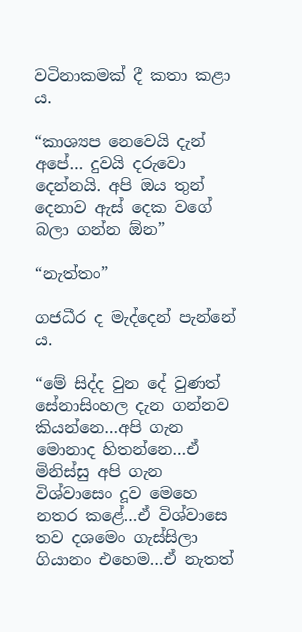වටිනාකමක් දී කතා කළා ය.

“කාශ්‍යප නෙවෙයි දැන් අපේ… දුවයි දරුවො දෙන්නයි. අපි ඔය තුන් දෙනාව ඇස් දෙක වගේ බලා ගන්න ඕන”

“නැත්තං”

ගජධීර ද මැද්දෙන් පැන්නේ ය.

“මේ සිද්ද වුන දේ වුණත් සේනාසිංහල දැන ගන්නව කියන්නෙ…අපි ගැන මොනාද හිතන්නෙ…ඒ මිනිස්සු අපි ගැන විශ්වාසෙං දූව මෙහෙ නතර කළේ…ඒ විශ්වාසෙ තව දශමෙං ගැස්සිලා ගියානං එහෙම…ඒ නැතත්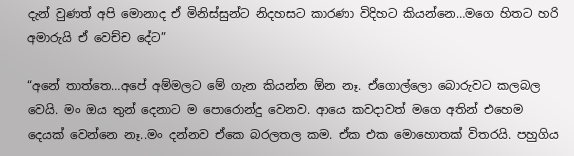දැන් වුණත් අපි මොනාද ඒ මිනිස්සුන්ට නිදහසට කාරණා විදිහට කියන්නෙ…මගෙ හිතට හරි අමාරුයි ඒ වෙච්ච දේට”

“අනේ තාත්තෙ…අපේ අම්මලට මේ ගැන කියන්න ඕන නෑ. ඒගොල්ලො බොරුවට කලබල වෙයි. මං ඔය තුන් දෙනාට ම පොරොන්දු වෙනව. ආයෙ කවදාවත් මගෙ අතින් එහෙම දෙයක් වෙන්නෙ නෑ..මං දන්නව ඒකෙ බරලතල කම. ඒක එක මොහොතක් විතරයි. පහුගිය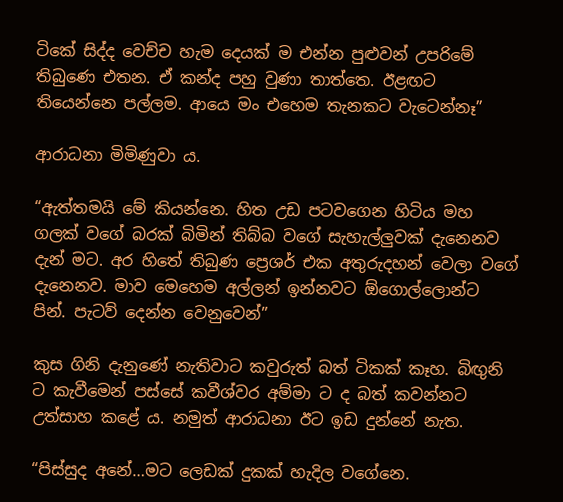ටිකේ සිද්ද වෙච්ච හැම දෙයක් ම එන්න පුළුවන් උපරිමේ තිබුණෙ එතන. ඒ කන්ද පහු වුණා තාත්තෙ. ඊළඟට තියෙන්නෙ පල්ලම. ආයෙ මං එහෙම තැනකට වැටෙන්නෑ”

ආරාධනා මිමිණුවා ය.

“ඇත්තමයි මේ කියන්නෙ. හිත උඩ පටවගෙන හිටිය මහ ගලක් වගේ බරක් බිමින් තිබ්බ වගේ සැහැල්ලුවක් දැනෙනව දැන් මට. අර හිතේ තිබුණ ප්‍රෙශර් එක අතුරුදහන් වෙලා වගේ දැනෙනව. මාව මෙහෙම අල්ලන් ඉන්නවට ඕගොල්ලොන්ට පින්. පැටව් දෙන්න වෙනුවෙන්”

කුස ගිනි දැනුණේ නැතිවාට කවුරුත් බත් ටිකක් කෑහ. බිඟුනි ට කැවීමෙන් පස්සේ කවීශ්වර අම්මා ට ද බත් කවන්නට උත්සාහ කළේ ය. නමුත් ආරාධනා ඊට ඉඩ දුන්නේ නැත.

“පිස්සුද අනේ…මට ලෙඩක් දුකක් හැදිල වගේනෙ.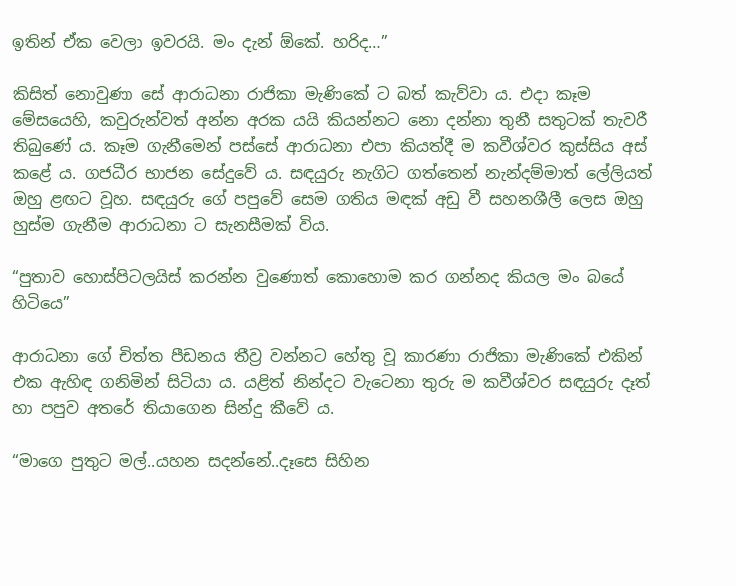ඉතින් ඒක වෙලා ඉවරයි. මං දැන් ඕකේ. හරිද…”

කිසිත් නොවුණා සේ ආරාධනා රාජිකා මැණිකේ ට බත් කැව්වා ය. එදා කෑම මේසයෙහි, කවුරුන්වත් අන්න අරක යයි කියන්නට නො දන්නා තුනී සතුටක් තැවරී තිබුණේ ය. කෑම ගැනීමෙන් පස්සේ ආරාධනා එපා කියත්දී ම කවීශ්වර කුස්සිය අස් කළේ ය. ගජධීර භාජන සේදුවේ ය. සඳයුරු නැගිට ගත්තෙන් නැන්දම්මාත් ලේලියත් ඔහු ළඟට වූහ. සඳයුරු ගේ පපුවේ සෙම ගතිය මඳක් අඩු වී සහනශීලී ලෙස ඔහු හුස්ම ගැනීම ආරාධනා ට සැනසීමක් විය.

“පුතාව හොස්පිටලයිස් කරන්න වුණොත් කොහොම කර ගන්නද කියල මං බයේ හිටියෙ”

ආරාධනා ගේ චිත්ත පීඩනය තීව්‍ර වන්නට හේතු වූ කාරණා රාජිකා මැණිකේ එකින් එක ඇහිඳ ගනිමින් සිටියා ය. යළිත් නින්දට වැටෙනා තුරු ම කවීශ්වර සඳයුරු දෑත් හා පපුව අතරේ තියාගෙන සින්දු කීවේ ය.

“මාගෙ පුතුට මල්..යහන සදන්නේ..දෑසෙ සිහින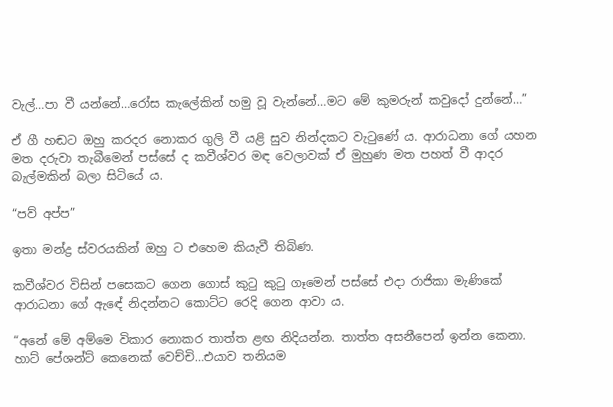වැල්…පා වී යන්නේ…රෝස කැලේකින් හමු වූ වැන්නේ…මට මේ කුමරුන් කවුදෝ දුන්නේ…”

ඒ ගී හඬට ඔහු කරදර නොකර ගුලි වී යළි සුව නින්දකට වැටුණේ ය. ආරාධනා ගේ යහන මත දරුවා තැබීමෙන් පස්සේ ද කවීශ්වර මඳ වෙලාවක් ඒ මුහුණ මත පහත් වී ආදර බැල්මකින් බලා සිටියේ ය.

“පව් අප්ප”

ඉතා මන්ද්‍ර ස්වරයකින් ඔහු ට එහෙම කියැවී තිබිණ.

කවීශ්වර විසින් පසෙකට ගෙන ගොස් කුටු කුටු ගෑමෙන් පස්සේ එදා රාජිකා මැණිකේ ආරාධනා ගේ ඇඳේ නිදන්නට කොට්ට රෙදි ගෙන ආවා ය.

“අනේ මේ අම්මෙ විකාර නොකර තාත්ත ළඟ නිදියන්න. තාත්ත අසනීපෙන් ඉන්න කෙනා. හාට් පේශන්ට් කෙනෙක් වෙච්චි…එයාව තනියම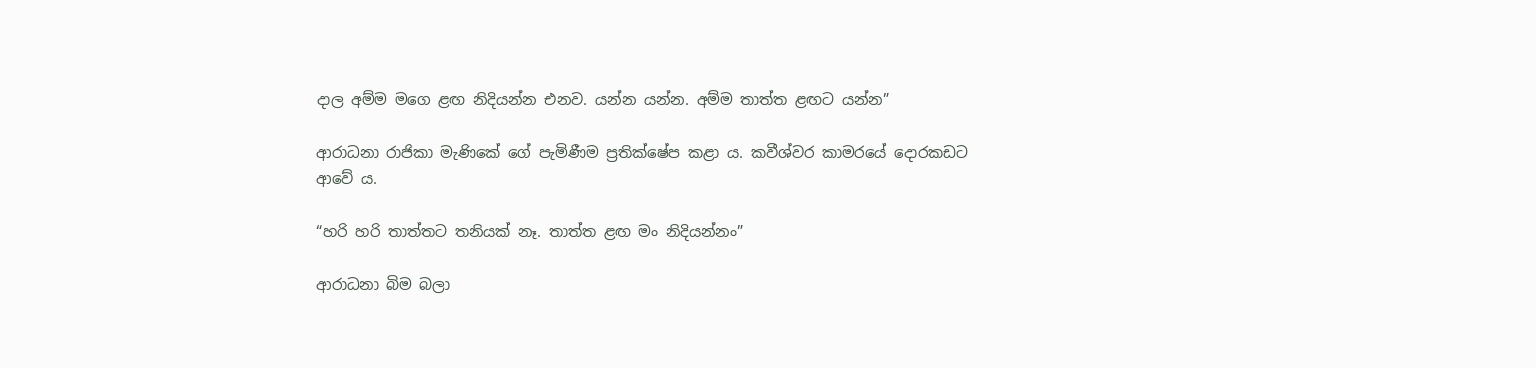දාල අම්ම මගෙ ළඟ නිදියන්න එනව. යන්න යන්න. අම්ම තාත්ත ළඟට යන්න”

ආරාධනා රාජිකා මැණිකේ ගේ පැමිණීම ප්‍රතික්ෂේප කළා ය. කවීශ්වර කාමරයේ දොරකඩට ආවේ ය.

“හරි හරි තාත්තට තනියක් නෑ. තාත්ත ළඟ මං නිදියන්නං”

ආරාධනා බිම බලා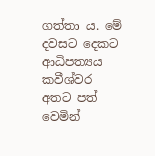ගත්තා ය. මේ දවසට දෙකට ආධිපත්‍යය කවීශ්වර අතට පත් වෙමින්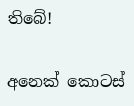තිබේ!

අනෙක් කොටස්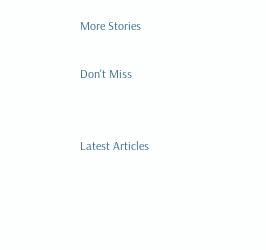More Stories

Don't Miss


Latest Articles